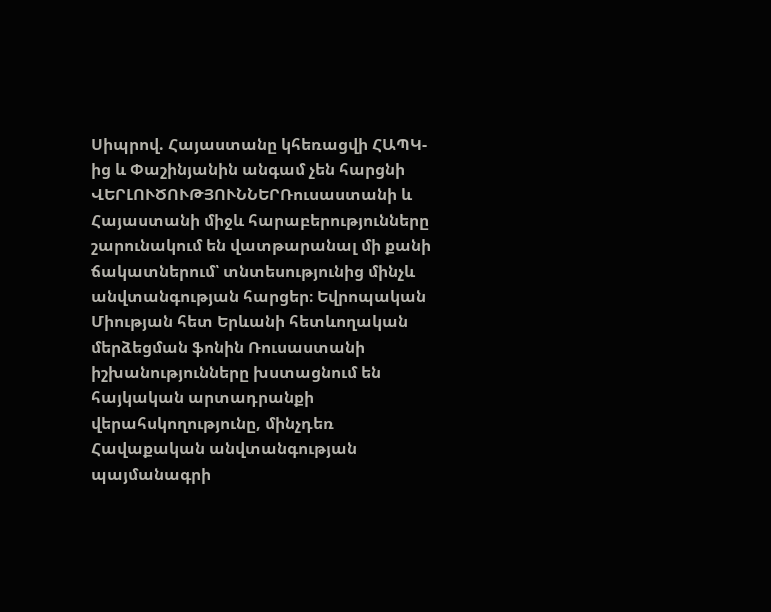Սիպրով. Հայաստանը կհեռացվի ՀԱՊԿ-ից և Փաշինյանին անգամ չեն հարցնի
ՎԵՐԼՈՒԾՈՒԹՅՈՒՆՆԵՐՌուսաստանի և Հայաստանի միջև հարաբերությունները շարունակում են վատթարանալ մի քանի ճակատներում՝ տնտեսությունից մինչև անվտանգության հարցեր։ Եվրոպական Միության հետ Երևանի հետևողական մերձեցման ֆոնին Ռուսաստանի իշխանությունները խստացնում են հայկական արտադրանքի վերահսկողությունը, մինչդեռ Հավաքական անվտանգության պայմանագրի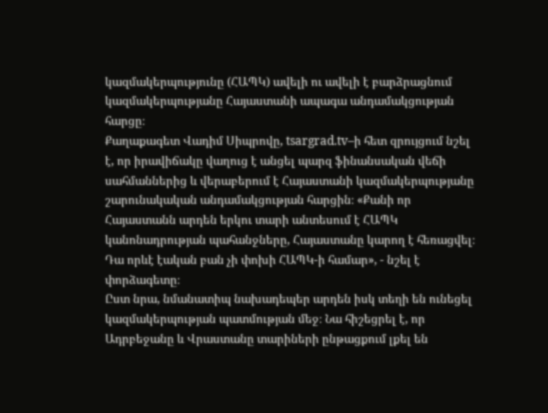կազմակերպությունը (ՀԱՊԿ) ավելի ու ավելի է բարձրացնում կազմակերպությանը Հայաստանի ապագա անդամակցության հարցը։
Քաղաքագետ Վադիմ Սիպրովը, tsargrad.tv–ի հետ զրույցում նշել է, որ իրավիճակը վաղուց է անցել պարզ ֆինանսական վեճի սահմաններից և վերաբերում է Հայաստանի կազմակերպությանը շարունակական անդամակցության հարցին։ «Քանի որ Հայաստանն արդեն երկու տարի անտեսում է ՀԱՊԿ կանոնադրության պահանջները, Հայաստանը կարող է հեռացվել։ Դա որևէ էական բան չի փոխի ՀԱՊԿ-ի համար», - նշել է փորձագետը։
Ըստ նրա, նմանատիպ նախադեպեր արդեն իսկ տեղի են ունեցել կազմակերպության պատմության մեջ։ Նա հիշեցրել է, որ Ադրբեջանը և Վրաստանը տարիների ընթացքում լքել են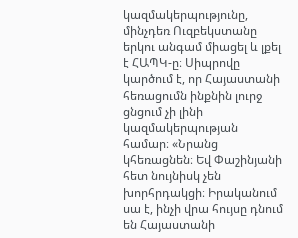կազմակերպությունը, մինչդեռ Ուզբեկստանը երկու անգամ միացել և լքել է ՀԱՊԿ-ը։ Սիպրովը կարծում է, որ Հայաստանի հեռացումն ինքնին լուրջ ցնցում չի լինի կազմակերպության համար։ «Նրանց կհեռացնեն։ Եվ Փաշինյանի հետ նույնիսկ չեն խորհրդակցի։ Իրականում սա է, ինչի վրա հույսը դնում են Հայաստանի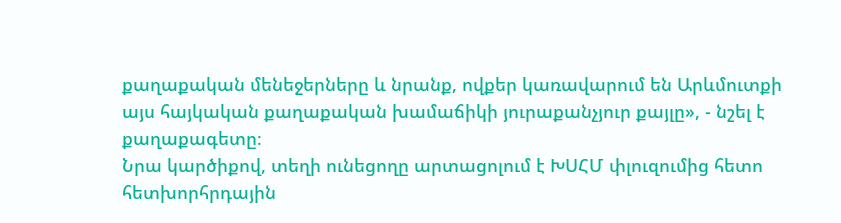քաղաքական մենեջերները և նրանք, ովքեր կառավարում են Արևմուտքի այս հայկական քաղաքական խամաճիկի յուրաքանչյուր քայլը», - նշել է քաղաքագետը։
Նրա կարծիքով, տեղի ունեցողը արտացոլում է ԽՍՀՄ փլուզումից հետո հետխորհրդային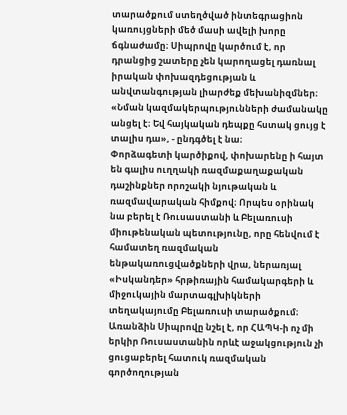տարածքում ստեղծված ինտեգրացիոն կառույցների մեծ մասի ավելի խորը ճգնաժամը։ Սիպրովը կարծում է, որ դրանցից շատերը չեն կարողացել դառնալ իրական փոխազդեցության և անվտանգության լիարժեք մեխանիզմներ։
«Նման կազմակերպությունների ժամանակը անցել է։ Եվ հայկական դեպքը հստակ ցույց է տալիս դա», - ընդգծել է նա։
Փորձագետի կարծիքով, փոխարենը ի հայտ են գալիս ուղղակի ռազմաքաղաքական դաշինքներ որոշակի նյութական և ռազմավարական հիմքով։ Որպես օրինակ նա բերել է Ռուսաստանի և Բելառուսի միութենական պետությունը, որը հենվում է համատեղ ռազմական ենթակառուցվածքների վրա, ներառյալ «Իսկանդեր» հրթիռային համակարգերի և միջուկային մարտագլխիկների տեղակայումը Բելառուսի տարածքում։
Առանձին Սիպրովը նշել է, որ ՀԱՊԿ-ի ոչ մի երկիր Ռուսաստանին որևէ աջակցություն չի ցուցաբերել հատուկ ռազմական գործողության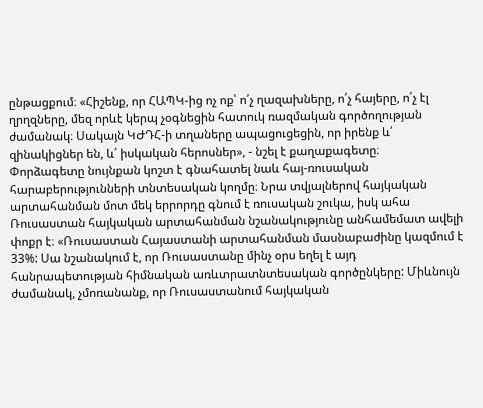ընթացքում։ «Հիշենք, որ ՀԱՊԿ-ից ոչ ոք՝ ո՛չ ղազախները, ո՛չ հայերը, ո՛չ էլ ղրղզները, մեզ որևէ կերպ չօգնեցին հատուկ ռազմական գործողության ժամանակ։ Սակայն ԿԺԴՀ-ի տղաները ապացուցեցին, որ իրենք և՛ զինակիցներ են, և՛ իսկական հերոսներ», - նշել է քաղաքագետը։
Փորձագետը նույնքան կոշտ է գնահատել նաև հայ-ռուսական հարաբերությունների տնտեսական կողմը։ Նրա տվյալներով հայկական արտահանման մոտ մեկ երրորդը գնում է ռուսական շուկա, իսկ ահա Ռուսաստան հայկական արտահանման նշանակությունը անհամեմատ ավելի փոքր է։ «Ռուսաստան Հայաստանի արտահանման մասնաբաժինը կազմում է 33%: Սա նշանակում է, որ Ռուսաստանը մինչ օրս եղել է այդ հանրապետության հիմնական առևտրատնտեսական գործընկերը: Միևնույն ժամանակ, չմոռանանք, որ Ռուսաստանում հայկական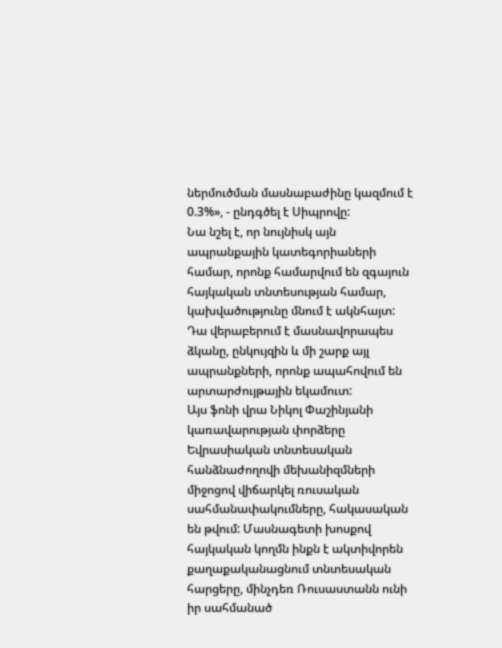ներմուծման մասնաբաժինը կազմում է 0.3%», - ընդգծել է Սիպրովը:
Նա նշել է, որ նույնիսկ այն ապրանքային կատեգորիաների համար, որոնք համարվում են զգայուն հայկական տնտեսության համար, կախվածությունը մնում է ակնհայտ: Դա վերաբերում է մասնավորապես ձկանը, ընկույզին և մի շարք այլ ապրանքների, որոնք ապահովում են արտարժույթային եկամուտ:
Այս ֆոնի վրա Նիկոլ Փաշինյանի կառավարության փորձերը Եվրասիական տնտեսական հանձնաժողովի մեխանիզմների միջոցով վիճարկել ռուսական սահմանափակումները, հակասական են թվում: Մասնագետի խոսքով հայկական կողմն ինքն է ակտիվորեն քաղաքականացնում տնտեսական հարցերը, մինչդեռ Ռուսաստանն ունի իր սահմանած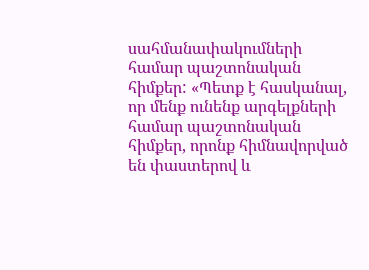սահմանափակումների համար պաշտոնական հիմքեր: «Պետք է հասկանալ, որ մենք ունենք արգելքների համար պաշտոնական հիմքեր, որոնք հիմնավորված են փաստերով և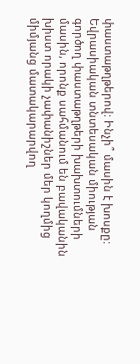փաստաթղթերով: Ինչի՞ մասին է խոսքը: Եվրասիական տնտեսական միության գործող փաստաթղթերի խախտումների մասին, որոնք սահմանում են բավականին խիստ որակի չափանիշներ մեր կողմից միմյանց մատակարարվող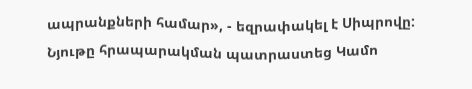ապրանքների համար», - եզրափակել է Սիպրովը:
Նյութը հրապարակման պատրաստեց Կամո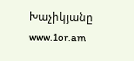Խաչիկյանը
www.1or.am